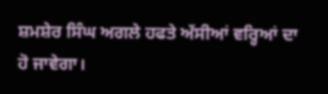ਸ਼ਮਸ਼ੇਰ ਸਿੰਘ ਅਗਲੇ ਹਫਤੇ ਅੱਸੀਆਂ ਵਰ੍ਹਿਆਂ ਦਾ ਹੋ ਜਾਵੇਗਾ।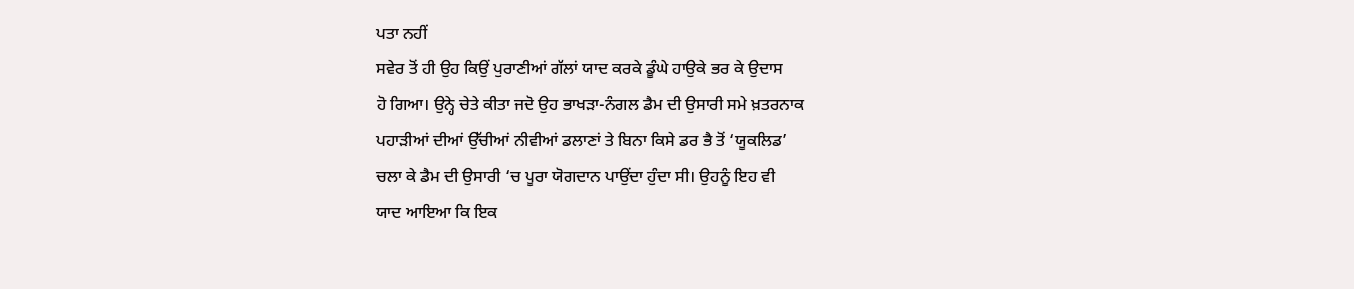ਪਤਾ ਨਹੀਂ
ਸਵੇਰ ਤੋਂ ਹੀ ਉਹ ਕਿਉਂ ਪੁਰਾਣੀਆਂ ਗੱਲਾਂ ਯਾਦ ਕਰਕੇ ਡੂੰਘੇ ਹਾਉਕੇ ਭਰ ਕੇ ਉਦਾਸ
ਹੋ ਗਿਆ। ਉਨ੍ਹੇ ਚੇਤੇ ਕੀਤਾ ਜਦੋ ਉਹ ਭਾਖੜਾ-ਨੰਗਲ ਡੈਮ ਦੀ ਉਸਾਰੀ ਸਮੇ ਖ਼ਤਰਨਾਕ
ਪਹਾੜੀਆਂ ਦੀਆਂ ਉੱਚੀਆਂ ਨੀਵੀਆਂ ਡਲਾਣਾਂ ਤੇ ਬਿਨਾ ਕਿਸੇ ਡਰ ਭੈ ਤੋਂ ‘ਯੂਕਲਿਡ’
ਚਲਾ ਕੇ ਡੈਮ ਦੀ ਉਸਾਰੀ ‘ਚ ਪੂਰਾ ਯੋਗਦਾਨ ਪਾਉਂਦਾ ਹੁੰਦਾ ਸੀ। ਉਹਨੂੰ ਇਹ ਵੀ
ਯਾਦ ਆਇਆ ਕਿ ਇਕ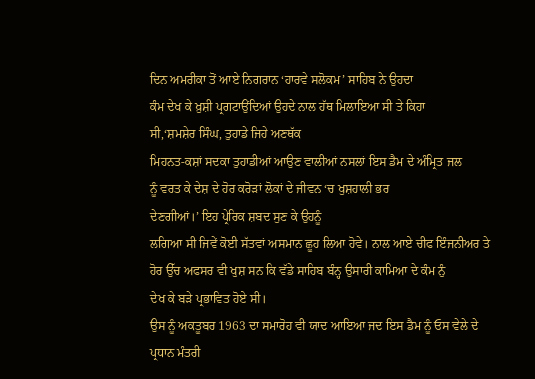ਦਿਨ ਅਮਰੀਕਾ ਤੋਂ ਆਏ ਨਿਗਰਾਨ ‘ਹਾਰਵੇ ਸਲੋਕਮ’ ਸਾਹਿਬ ਨੇ ਉਹਦਾ
ਕੰਮ ਦੇਖ ਕੇ ਖ਼ੁਸ਼ੀ ਪ੍ਰਗਟਾਉਂਦਿਆਂ ਉਹਦੇ ਨਾਲ ਹੱਥ ਮਿਲਾਇਆ ਸੀ ਤੇ ਕਿਹਾ
ਸੀ,‘ਸ਼ਮਸ਼ੇਰ ਸਿੰਘ, ਤੁਹਾਡੇ ਜਿਹੇ ਅਣਥੱਕ
ਮਿਹਨਤ-ਕਸ਼ਾਂ ਸਦਕਾ ਤੁਹਾਡੀਆਂ ਆਉਣ ਵਾਲੀਆਂ ਨਸਲਾਂ ਇਸ ਡੈਮ ਦੇ ਅੰਮ੍ਰਿਤ ਜਲ
ਨੂੰ ਵਰਤ ਕੇ ਦੇਸ਼ ਦੇ ਹੋਰ ਕਰੋੜਾਂ ਲੋਕਾਂ ਦੇ ਜੀਵਨ ‘ਚ ਖੁਸ਼ਹਾਲੀ ਭਰ
ਦੇਣਗੀਆਂ।’ ਇਹ ਪ੍ਰੇਰਿਕ ਸ਼ਬਦ ਸੁਣ ਕੇ ਉਹਨੂੰ
ਲਗਿਆ ਸੀ ਜਿਵੇਂ ਕੋਈ ਸੱਤਵਾਂ ਅਸਮਾਨ ਛੂਹ ਲਿਆ ਹੋਵੇ। ਨਾਲ ਆਏ ਚੀਫ ਇੰਜਨੀਅਰ ਤੇ
ਹੋਰ ਉੱਚ ਅਫਸਰ ਵੀ ਖੁਸ਼ ਸਨ ਕਿ ਵੱਡੇ ਸਾਹਿਬ ਬੰਨ੍ਹ ਉਸਾਰੀ ਕਾਮਿਆ ਦੇ ਕੰਮ ਨੁੰ
ਦੇਖ ਕੇ ਬੜੇ ਪ੍ਰਭਾਵਿਤ ਹੋਏ ਸੀ।
ਉਸ ਨੂੰ ਅਕਤੂਬਰ 1963 ਦਾ ਸਮਾਰੋਹ ਵੀ ਯਾਦ ਆਇਆ ਜਦ ਇਸ ਡੈਮ ਨੂੰ ਓਸ ਵੇਲੇ ਦੇ
ਪ੍ਰਧਾਨ ਮੰਤਰੀ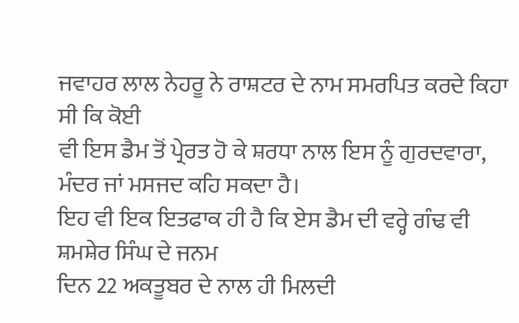ਜਵਾਹਰ ਲਾਲ ਨੇਹਰੂ ਨੇ ਰਾਸ਼ਟਰ ਦੇ ਨਾਮ ਸਮਰਪਿਤ ਕਰਦੇ ਕਿਹਾ ਸੀ ਕਿ ਕੋਈ
ਵੀ ਇਸ ਡੈਮ ਤੋਂ ਪ੍ਰੇਰਤ ਹੋ ਕੇ ਸ਼ਰਧਾ ਨਾਲ ਇਸ ਨੂੰ ਗੁਰਦਵਾਰਾ,
ਮੰਦਰ ਜਾਂ ਮਸਜਦ ਕਹਿ ਸਕਦਾ ਹੈ।
ਇਹ ਵੀ ਇਕ ਇਤਫਾਕ ਹੀ ਹੈ ਕਿ ਏਸ ਡੈਮ ਦੀ ਵਰ੍ਹੇ ਗੰਢ ਵੀ ਸ਼ਮਸ਼ੇਰ ਸਿੰਘ ਦੇ ਜਨਮ
ਦਿਨ 22 ਅਕਤੂਬਰ ਦੇ ਨਾਲ ਹੀ ਮਿਲਦੀ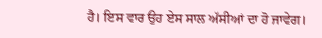ਹੈ। ਇਸ ਵਾਰ ਉਹ ਏਸ ਸਾਲ ਅੱਸੀਆਂ ਦਾ ਹੋ ਜਾਵੇਗ।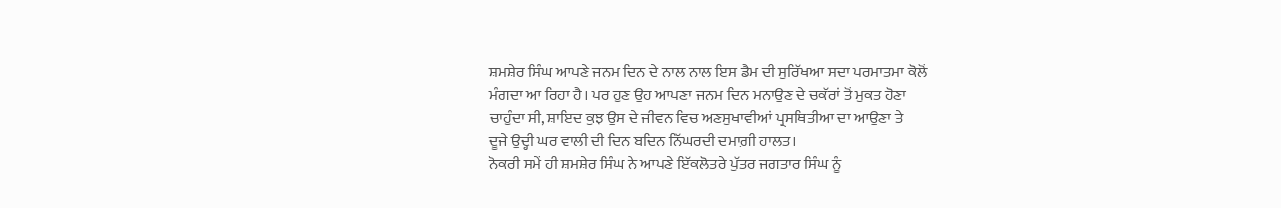ਸ਼ਮਸ਼ੇਰ ਸਿੰਘ ਆਪਣੇ ਜਨਮ ਦਿਨ ਦੇ ਨਾਲ ਨਾਲ ਇਸ ਡੈਮ ਦੀ ਸੁਰਿੱਖਆ ਸਦਾ ਪਰਮਾਤਮਾ ਕੋਲੋਂ
ਮੰਗਦਾ ਆ ਰਿਹਾ ਹੈ। ਪਰ ਹੁਣ ਉਹ ਆਪਣਾ ਜਨਮ ਦਿਨ ਮਨਾਉਣ ਦੇ ਚਕੱਰਾਂ ਤੋਂ ਮੁਕਤ ਹੋਣਾ
ਚਾਹੁੰਦਾ ਸੀ, ਸ਼ਾਇਦ ਕੁਝ ਉਸ ਦੇ ਜੀਵਨ ਵਿਚ ਅਣਸੁਖਾਵੀਆਂ ਪ੍ਰਸਥਿਤੀਆ ਦਾ ਆਉਣਾ ਤੇ
ਦੂਜੇ ਉਦ੍ਹੀ ਘਰ ਵਾਲੀ ਦੀ ਦਿਨ ਬਦਿਨ ਨਿੱਘਰਦੀ ਦਮਾਗ਼ੀ ਹਾਲਤ।
ਨੋਕਰੀ ਸਮੇਂ ਹੀ ਸ਼ਮਸ਼ੇਰ ਸਿੰਘ ਨੇ ਆਪਣੇ ਇੱਕਲੋਤਰੇ ਪੁੱਤਰ ਜਗਤਾਰ ਸਿੰਘ ਨੂੰ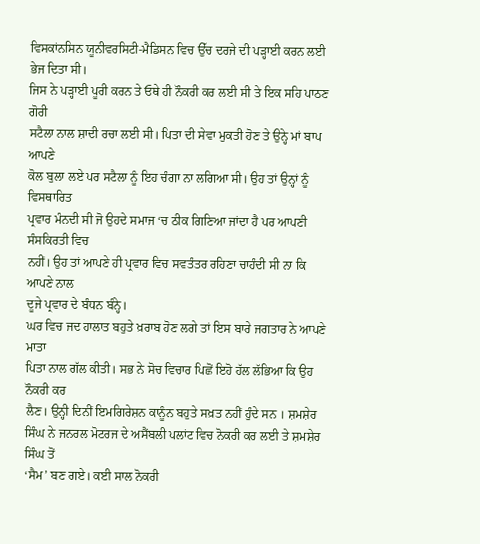ਵਿਸਕਾਂਨਸਿਨ ਯੂਨੀਵਰਸਿਟੀ-ਮੈਡਿਸਨ ਵਿਚ ਉੱਚ ਦਰਜੇ ਦੀ ਪੜ੍ਹਾਈ ਕਰਨ ਲਈ ਭੇਜ ਦਿਤਾ ਸੀ।
ਜਿਸ ਨੇ ਪੜ੍ਹਾਈ ਪੂਰੀ ਕਰਨ ਤੇ ਓਥੇ ਹੀ ਨੌਕਰੀ ਕਰ ਲਈ ਸੀ ਤੇ ਇਕ ਸਹਿ ਪਾਠਣ ਗੋਰੀ
ਸਟੈਲਾ ਨਾਲ ਸ਼ਾਦੀ ਰਚਾ ਲਈ ਸੀ। ਪਿਤਾ ਦੀ ਸੇਵਾ ਮੁਕਤੀ ਹੋਣ ਤੇ ਉਨ੍ਹੇ ਮਾਂ ਬਾਪ ਆਪਣੇ
ਕੋਲ ਬੁਲਾ ਲਏ ਪਰ ਸਟੈਲਾ ਨੂੰ ਇਹ ਚੰਗਾ ਨਾ ਲਗਿਆ ਸੀ। ਉਹ ਤਾਂ ਉਨ੍ਹਾਂ ਨੂੰ ਵਿਸਥਾਰਿਤ
ਪ੍ਰਵਾਰ ਮੰਨਦੀ ਸੀ ਜੋ ਉਹਦੇ ਸਮਾਜ ‘ਚ ਠੀਕ ਗਿਣਿਆ ਜਾਂਦਾ ਹੈ ਪਰ ਆਪਣੀ ਸੰਸਕਿਰਤੀ ਵਿਚ
ਨਹੀਂ। ਉਹ ਤਾਂ ਆਪਣੇ ਹੀ ਪ੍ਰਵਾਰ ਵਿਚ ਸਵਤੰਤਰ ਰਹਿਣਾ ਚਾਹੰਦੀ ਸੀ ਨਾ ਕਿ ਆਪਣੇ ਨਾਲ
ਦੂਜੇ ਪ੍ਰਵਾਰ ਦੇ ਬੰਧਨ ਬੰਨ੍ਹੇ।
ਘਰ ਵਿਚ ਜਦ ਹਾਲਾਤ ਬਹੁਤੇ ਖ਼ਰਾਬ ਹੋਣ ਲਗੇ ਤਾਂ ਇਸ ਬਾਰੇ ਜਗਤਾਰ ਨੇ ਆਪਣੇ ਮਾਤਾ
ਪਿਤਾ ਨਾਲ ਗੱਲ ਕੀਤੀ। ਸਭ ਨੇ ਸੋਚ ਵਿਚਾਰ ਪਿਛੋਂ ਇਹੋ ਹੱਲ ਲੱਭਿਆ ਕਿ ਉਹ ਨੌਕਰੀ ਕਰ
ਲੈਣ। ਉਨ੍ਹੀ ਦਿਨੀਂ ਇਮਗਿਰੇਸ਼ਨ ਕਾਨੂੰਨ ਬਹੁਤੇ ਸਖ਼ਤ ਨਹੀਂ ਹੁੰਦੇ ਸਨ । ਸ਼ਮਸ਼ੇਰ
ਸਿੰਘ ਨੇ ਜਨਰਲ ਮੋਟਰਜ ਦੇ ਅਸੈਂਬਲੀ ਪਲਾਂਟ ਵਿਚ ਨੋਕਰੀ ਕਰ ਲਈ ਤੇ ਸ਼ਮਸ਼ੇਰ ਸਿੰਘ ਤੋਂ
‘ਸੈਮ’ ਬਣ ਗਏ। ਕਈ ਸਾਲ ਨੋਕਰੀ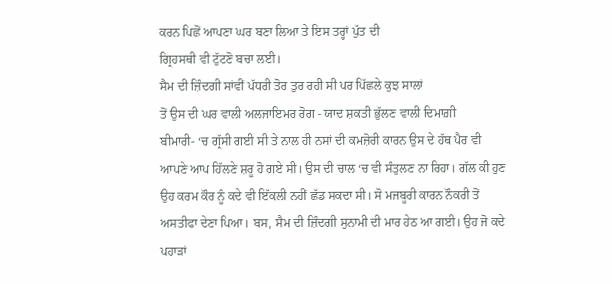ਕਰਨ ਪਿਛੋਂ ਆਪਣਾ ਘਰ ਬਣਾ ਲਿਆ ਤੇ ਇਸ ਤਰ੍ਹਾਂ ਪੁੱਤ ਦੀ
ਗ੍ਰਿਹਸਥੀ ਵੀ ਟੁੱਟਣੋ ਬਚਾ ਲਈ।
ਸੈਮ ਦੀ ਜ਼ਿੰਦਗੀ ਸਾਂਵੀਂ ਪੱਧਰੀ ਤੋਰ ਤੁਰ ਰਹੀ ਸੀ ਪਰ ਪਿੱਛਲੇ ਕੁਝ ਸਾਲਾਂ
ਤੋਂ ਉਸ ਦੀ ਘਰ ਵਾਲੀ ਅਲਜਾਇਮਰ ਰੋਗ - ਯਾਦ ਸ਼ਕਤੀ ਭੁੱਲਣ ਵਾਲੀ ਦਿਮਾਗ਼ੀ
ਬੀਮਾਰੀ- ‘ਚ ਗ੍ਰੱਸੀ ਗਈ ਸੀ ਤੇ ਨਾਲ ਹੀ ਨਸਾਂ ਦੀ ਕਮਜ਼ੋਰੀ ਕਾਰਨ ਉਸ ਦੇ ਹੱਥ ਪੈਰ ਵੀ
ਆਪਣੇ ਆਪ ਹਿੱਲਣੇ ਸ਼ਰੂ ਹੋ ਗਏ ਸੀ। ਉਸ ਦੀ ਚਾਲ ‘ਚ ਵੀ ਸੰਤੁਲਣ ਨਾ ਰਿਹਾ। ਗੱਲ ਕੀ ਹੁਣ
ਉਹ ਕਰਮ ਕੌਰ ਨੂੰ ਕਦੇ ਵੀ ਇੱਕਲੀ ਨਹੀਂ ਛੱਡ ਸਕਦਾ ਸੀ। ਸੋ ਮਜਬੂਰੀ ਕਾਰਨ ਨੌਕਰੀ ਤੋਂ
ਅਸਤੀਫਾ ਦੇਣਾ ਪਿਆ। ਬਸ, ਸੈਮ ਦੀ ਜ਼ਿੰਦਗੀ ਸੁਨਾਮੀ ਦੀ ਮਾਰ ਹੇਠ ਆ ਗਈ। ਉਹ ਜੋ ਕਦੇ
ਪਹਾੜਾਂ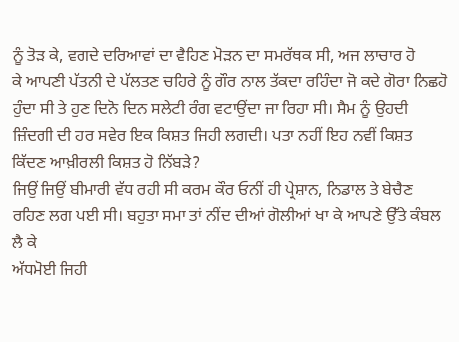ਨੂੰ ਤੋੜ ਕੇ, ਵਗਦੇ ਦਰਿਆਵਾਂ ਦਾ ਵੈਹਿਣ ਮੋੜਨ ਦਾ ਸਮਰੱਥਕ ਸੀ, ਅਜ ਲਾਚਾਰ ਹੋ
ਕੇ ਆਪਣੀ ਪੱਤਨੀ ਦੇ ਪੱਲਤਣ ਚਹਿਰੇ ਨੂੰ ਗੌਰ ਨਾਲ ਤੱਕਦਾ ਰਹਿੰਦਾ ਜੋ ਕਦੇ ਗੋਰਾ ਨਿਛਹੋ
ਹੁੰਦਾ ਸੀ ਤੇ ਹੁਣ ਦਿਨੋ ਦਿਨ ਸਲੇਟੀ ਰੰਗ ਵਟਾਉਂਦਾ ਜਾ ਰਿਹਾ ਸੀ। ਸੈਮ ਨੂੰ ਉਹਦੀ
ਜ਼ਿੰਦਗੀ ਦੀ ਹਰ ਸਵੇਰ ਇਕ ਕਿਸ਼ਤ ਜਿਹੀ ਲਗਦੀ। ਪਤਾ ਨਹੀਂ ਇਹ ਨਵੀਂ ਕਿਸ਼ਤ
ਕਿੱਦਣ ਆਖ਼ੀਰਲੀ ਕਿਸ਼ਤ ਹੋ ਨਿੱਬੜੇ?
ਜਿਉਂ ਜਿਉਂ ਬੀਮਾਰੀ ਵੱਧ ਰਹੀ ਸੀ ਕਰਮ ਕੌਰ ਓਨੀਂ ਹੀ ਪ੍ਰੇਸ਼ਾਨ, ਨਿਡਾਲ ਤੇ ਬੇਚੈਣ
ਰਹਿਣ ਲਗ ਪਈ ਸੀ। ਬਹੁਤਾ ਸਮਾ ਤਾਂ ਨੀਂਦ ਦੀਆਂ ਗੋਲੀਆਂ ਖਾ ਕੇ ਆਪਣੇ ਉੱਤੇ ਕੰਬਲ ਲੈ ਕੇ
ਅੱਧਮੋਈ ਜਿਹੀ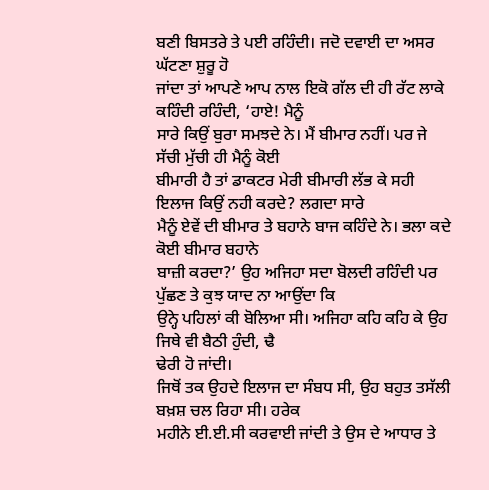ਬਣੀ ਬਿਸਤਰੇ ਤੇ ਪਈ ਰਹਿੰਦੀ। ਜਦੋ ਦਵਾਈ ਦਾ ਅਸਰ ਘੱਟਣਾ ਸ਼ੁਰੂ ਹੋ
ਜਾਂਦਾ ਤਾਂ ਆਪਣੇ ਆਪ ਨਾਲ ਇਕੋ ਗੱਲ ਦੀ ਹੀ ਰੱਟ ਲਾਕੇ ਕਹਿੰਦੀ ਰਹਿੰਦੀ, ‘ਹਾਏ! ਮੈਨੂੰ
ਸਾਰੇ ਕਿਉਂ ਬੁਰਾ ਸਮਝਦੇ ਨੇ। ਮੈਂ ਬੀਮਾਰ ਨਹੀਂ। ਪਰ ਜੇ ਸੱਚੀ ਮੁੱਚੀ ਹੀ ਮੈਨੂੰ ਕੋਈ
ਬੀਮਾਰੀ ਹੈ ਤਾਂ ਡਾਕਟਰ ਮੇਰੀ ਬੀਮਾਰੀ ਲੱਭ ਕੇ ਸਹੀ ਇਲਾਜ ਕਿਉਂ ਨਹੀ ਕਰਦੇ? ਲਗਦਾ ਸਾਰੇ
ਮੈਨੂੰ ਏਵੇਂ ਦੀ ਬੀਮਾਰ ਤੇ ਬਹਾਨੇ ਬਾਜ ਕਹਿੰਦੇ ਨੇ। ਭਲਾ ਕਦੇ ਕੋਈ ਬੀਮਾਰ ਬਹਾਨੇ
ਬਾਜ਼ੀ ਕਰਦਾ?’ ਉਹ ਅਜਿਹਾ ਸਦਾ ਬੋਲਦੀ ਰਹਿੰਦੀ ਪਰ ਪੁੱਛਣ ਤੇ ਕੁਝ ਯਾਦ ਨਾ ਆਉਂਦਾ ਕਿ
ਉਨ੍ਹੇ ਪਹਿਲਾਂ ਕੀ ਬੋਲਿਆ ਸੀ। ਅਜਿਹਾ ਕਹਿ ਕਹਿ ਕੇ ਉਹ ਜਿਥੇ ਵੀ ਬੈਠੀ ਹੁੰਦੀ, ਢੈ
ਢੇਰੀ ਹੋ ਜਾਂਦੀ।
ਜਿਥੋਂ ਤਕ ਉਹਦੇ ਇਲਾਜ ਦਾ ਸੰਬਧ ਸੀ, ਉਹ ਬਹੁਤ ਤਸੱਲੀ ਬਖ਼ਸ਼ ਚਲ ਰਿਹਾ ਸੀ। ਹਰੇਕ
ਮਹੀਨੇ ਈ.ਈ.ਸੀ ਕਰਵਾਈ ਜਾਂਦੀ ਤੇ ਉਸ ਦੇ ਆਧਾਰ ਤੇ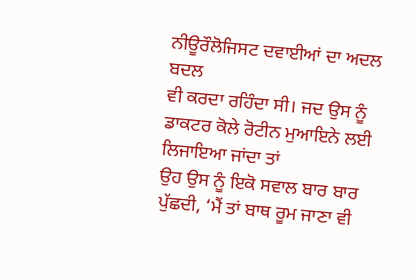ਨੀਊਰੌਲੋਜਿਸਟ ਦਵਾਈਆਂ ਦਾ ਅਦਲ ਬਦਲ
ਵੀ ਕਰਦਾ ਰਹਿੰਦਾ ਸੀ। ਜਦ ਉਸ ਨੂੰ ਡਾਕਟਰ ਕੋਲੇ ਰੋਟੀਨ ਮੁਆਇਨੇ ਲਈ ਲਿਜਾਇਆ ਜਾਂਦਾ ਤਾਂ
ਉਹ ਉਸ ਨੂੰ ਇਕੋ ਸਵਾਲ ਬਾਰ ਬਾਰ ਪੁੱਛਦੀ, ‘ਮੈਂ ਤਾਂ ਬਾਥ ਰੂਮ ਜਾਣਾ ਵੀ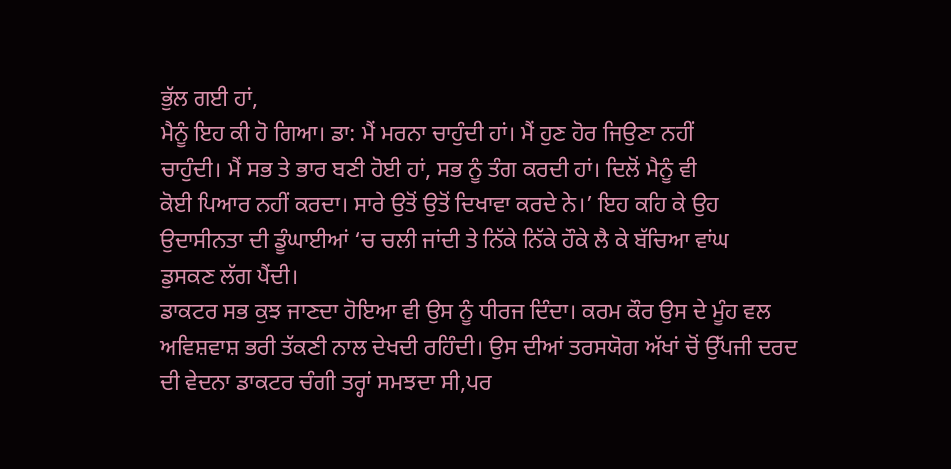ਭੁੱਲ ਗਈ ਹਾਂ,
ਮੈਨੂੰ ਇਹ ਕੀ ਹੋ ਗਿਆ। ਡਾ: ਮੈਂ ਮਰਨਾ ਚਾਹੁੰਦੀ ਹਾਂ। ਮੈਂ ਹੁਣ ਹੋਰ ਜਿਉਣਾ ਨਹੀਂ
ਚਾਹੁੰਦੀ। ਮੈਂ ਸਭ ਤੇ ਭਾਰ ਬਣੀ ਹੋਈ ਹਾਂ, ਸਭ ਨੂੰ ਤੰਗ ਕਰਦੀ ਹਾਂ। ਦਿਲੋਂ ਮੈਨੂੰ ਵੀ
ਕੋਈ ਪਿਆਰ ਨਹੀਂ ਕਰਦਾ। ਸਾਰੇ ਉਤੋਂ ਉਤੋਂ ਦਿਖਾਵਾ ਕਰਦੇ ਨੇ।’ ਇਹ ਕਹਿ ਕੇ ਉਹ
ਉਦਾਸੀਨਤਾ ਦੀ ਡੂੰਘਾਈਆਂ ‘ਚ ਚਲੀ ਜਾਂਦੀ ਤੇ ਨਿੱਕੇ ਨਿੱਕੇ ਹੌਕੇ ਲੈ ਕੇ ਬੱਚਿਆ ਵਾਂਘ
ਡੁਸਕਣ ਲੱਗ ਪੈਂਦੀ।
ਡਾਕਟਰ ਸਭ ਕੁਝ ਜਾਣਦਾ ਹੋਇਆ ਵੀ ਉਸ ਨੂੰ ਧੀਰਜ ਦਿੰਦਾ। ਕਰਮ ਕੌਰ ਉਸ ਦੇ ਮੂੰਹ ਵਲ
ਅਵਿਸ਼ਵਾਸ਼ ਭਰੀ ਤੱਕਣੀ ਨਾਲ ਦੇਖਦੀ ਰਹਿੰਦੀ। ਉਸ ਦੀਆਂ ਤਰਸਯੋਗ ਅੱਖਾਂ ਚੋਂ ਉੱਪਜੀ ਦਰਦ
ਦੀ ਵੇਦਨਾ ਡਾਕਟਰ ਚੰਗੀ ਤਰ੍ਹਾਂ ਸਮਝਦਾ ਸੀ,ਪਰ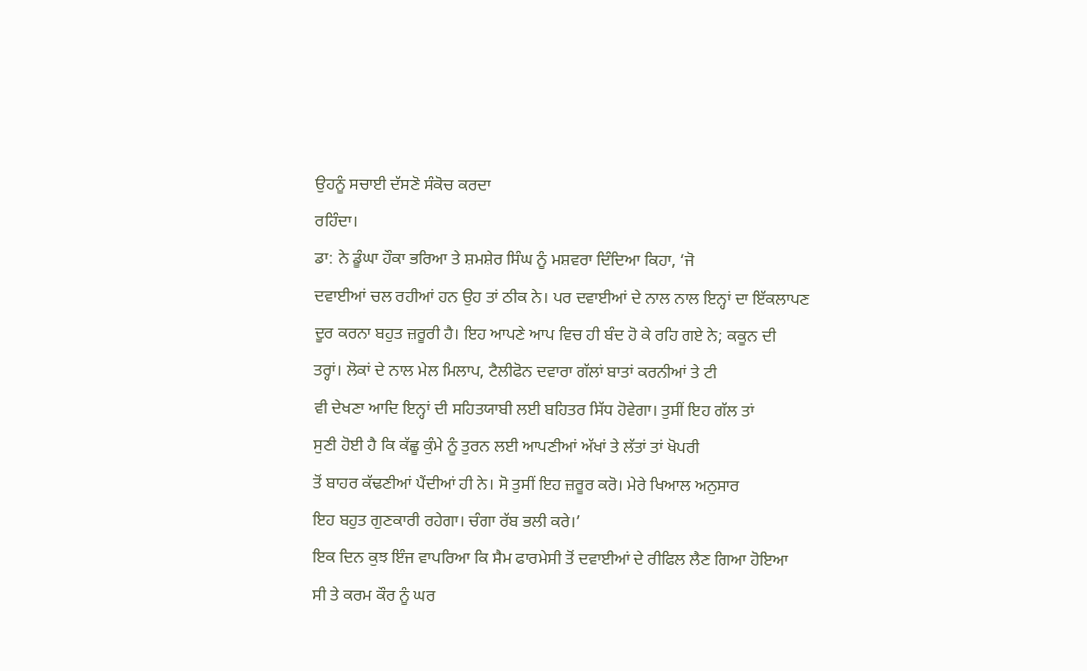ਉਹਨੂੰ ਸਚਾਈ ਦੱਸਣੋ ਸੰਕੋਚ ਕਰਦਾ
ਰਹਿੰਦਾ।
ਡਾ: ਨੇ ਡੂੰਘਾ ਹੌਕਾ ਭਰਿਆ ਤੇ ਸ਼ਮਸ਼ੇਰ ਸਿੰਘ ਨੂੰ ਮਸ਼ਵਰਾ ਦਿੰਦਿਆ ਕਿਹਾ, ‘ਜੋ
ਦਵਾਈਆਂ ਚਲ ਰਹੀਆਂ ਹਨ ਉਹ ਤਾਂ ਠੀਕ ਨੇ। ਪਰ ਦਵਾਈਆਂ ਦੇ ਨਾਲ ਨਾਲ ਇਨ੍ਹਾਂ ਦਾ ਇੱਕਲਾਪਣ
ਦੂਰ ਕਰਨਾ ਬਹੁਤ ਜ਼ਰੂਰੀ ਹੈ। ਇਹ ਆਪਣੇ ਆਪ ਵਿਚ ਹੀ ਬੰਦ ਹੋ ਕੇ ਰਹਿ ਗਏ ਨੇ; ਕਕੂਨ ਦੀ
ਤਰ੍ਹਾਂ। ਲੋਕਾਂ ਦੇ ਨਾਲ ਮੇਲ ਮਿਲਾਪ, ਟੈਲੀਫੋਨ ਦਵਾਰਾ ਗੱਲਾਂ ਬਾਤਾਂ ਕਰਨੀਆਂ ਤੇ ਟੀ
ਵੀ ਦੇਖਣਾ ਆਦਿ ਇਨ੍ਹਾਂ ਦੀ ਸਹਿਤਯਾਬੀ ਲਈ ਬਹਿਤਰ ਸਿੱਧ ਹੋਵੇਗਾ। ਤੁਸੀਂ ਇਹ ਗੱਲ ਤਾਂ
ਸੁਣੀ ਹੋਈ ਹੈ ਕਿ ਕੱਛੂ ਕੁੰਮੇ ਨੂੰ ਤੁਰਨ ਲਈ ਆਪਣੀਆਂ ਅੱਖਾਂ ਤੇ ਲੱਤਾਂ ਤਾਂ ਖੋਪਰੀ
ਤੋਂ ਬਾਹਰ ਕੱਢਣੀਆਂ ਪੈਂਦੀਆਂ ਹੀ ਨੇ। ਸੋ ਤੁਸੀਂ ਇਹ ਜ਼ਰੂਰ ਕਰੋ। ਮੇਰੇ ਖਿਆਲ ਅਨੁਸਾਰ
ਇਹ ਬਹੁਤ ਗੁਣਕਾਰੀ ਰਹੇਗਾ। ਚੰਗਾ ਰੱਬ ਭਲੀ ਕਰੇ।’
ਇਕ ਦਿਨ ਕੁਝ ਇੰਜ ਵਾਪਰਿਆ ਕਿ ਸੈਮ ਫਾਰਮੇਸੀ ਤੋਂ ਦਵਾਈਆਂ ਦੇ ਰੀਫਿਲ ਲੈਣ ਗਿਆ ਹੋਇਆ
ਸੀ ਤੇ ਕਰਮ ਕੌਰ ਨੂੰ ਘਰ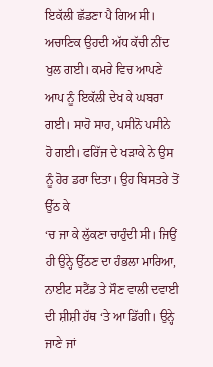ਇਕੱਲੀ ਛੱਡਣਾ ਪੈ ਗਿਅ ਸੀ। ਅਚਾਣਿਕ ਉਹਦੀ ਅੱਧ ਕੱਚੀ ਨੀਂਦ
ਖੁਲ ਗਈ। ਕਮਰੇ ਵਿਚ ਆਪਣੇ ਆਪ ਨੂੰ ਇਕੱਲੀ ਦੇਖ ਕੇ ਘਬਰਾ ਗਈ। ਸਾਹੋ ਸਾਹ, ਪਸੀਨੋ ਪਸੀਨੇ
ਹੋ ਗਈ। ਫਰਿੱਜ ਦੇ ਖੜਾਕੇ ਨੇ ਉਸ ਨੂੰ ਹੋਰ ਡਰਾ ਦਿਤਾ। ਉਹ ਬਿਸਤਰੇ ਤੋਂ ਉੱਠ ਕੇ
‘ਚ ਜਾ ਕੇ ਲੁੱਕਣਾ ਚਾਹੁੰਦੀ ਸੀ। ਜਿਉਂ ਹੀ ਉਨ੍ਹੇ ਉੱਠਣ ਦਾ ਹੰਭਲਾ ਮਾਰਿਆ,
ਨਾਈਟ ਸਟੈਂਡ ਤੇ ਸੌਣ ਵਾਲੀ ਦਵਾਈ ਦੀ ਸ਼ੀਸ਼ੀ ਹੱਥ ‘ਤੇ ਆ ਡਿੱਗੀ। ਉਨ੍ਹੇ ਜਾਣੇ ਜਾਂ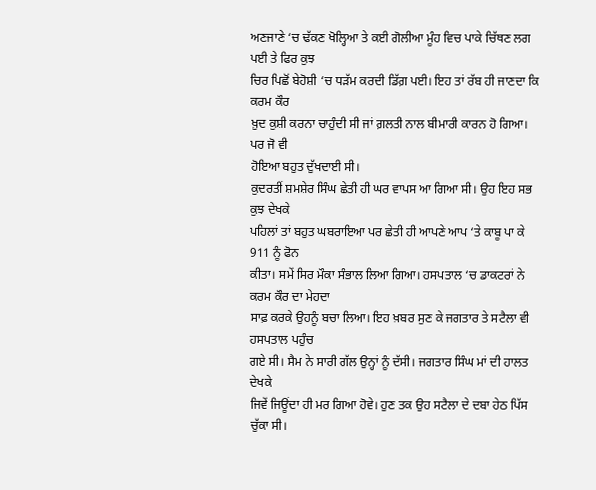ਅਣਜਾਣੇ ‘ਚ ਢੱਕਣ ਖੋਲ੍ਹਿਆ ਤੇ ਕਈ ਗੋਲੀਆ ਮੂੰਹ ਵਿਚ ਪਾਕੇ ਚਿੱਥਣ ਲਗ ਪਈ ਤੇ ਫਿਰ ਕੁਝ
ਚਿਰ ਪਿਛੋਂ ਬੇਹੋਸ਼ੀ ‘ਚ ਧੜੱਮ ਕਰਦੀ ਡਿੱਗ਼ ਪਈ। ਇਹ ਤਾਂ ਰੱਬ ਹੀ ਜਾਣਦਾ ਕਿ ਕਰਮ ਕੌਰ
ਖ਼ੁਦ ਕੁਸ਼ੀ ਕਰਨਾ ਚਾਹੁੰਦੀ ਸੀ ਜਾਂ ਗ਼ਲਤੀ ਨਾਲ ਬੀਮਾਰੀ ਕਾਰਨ ਹੋ ਗਿਆ। ਪਰ ਜੋ ਵੀ
ਹੋਇਆ ਬਹੁਤ ਦੁੱਖਦਾਈ ਸੀ।
ਕੁਦਰਤੀਂ ਸ਼ਮਸ਼ੇਰ ਸਿੰਘ ਛੇਤੀ ਹੀ ਘਰ ਵਾਪਸ ਆ ਗਿਆ ਸੀ। ਉਹ ਇਹ ਸਭ ਕੁਝ ਦੇਖਕੇ
ਪਹਿਲਾਂ ਤਾਂ ਬਹੁਤ ਘਬਰਾਇਆ ਪਰ ਛੇਤੀ ਹੀ ਆਪਣੇ ਆਪ ‘ਤੇ ਕਾਬੂ ਪਾ ਕੇ 911 ਨੂੰ ਫੋਨ
ਕੀਤਾ। ਸਮੇਂ ਸਿਰ ਮੌਕਾ ਸੰਭਾਲ ਲਿਆ ਗਿਆ। ਹਸਪਤਾਲ ‘ਚ ਡਾਕਟਰਾਂ ਨੇ ਕਰਮ ਕੌਰ ਦਾ ਮੇਹਦਾ
ਸਾਫ਼ ਕਰਕੇ ਉਹਨੂੰ ਬਚਾ ਲਿਆ। ਇਹ ਖ਼ਬਰ ਸੁਣ ਕੇ ਜਗਤਾਰ ਤੇ ਸਟੈਲਾ ਵੀ ਹਸਪਤਾਲ ਪਹੁੰਚ
ਗਏ ਸੀ। ਸੈਮ ਨੇ ਸਾਰੀ ਗੱਲ ਉਨ੍ਹਾਂ ਨੂੰ ਦੱਸੀ। ਜਗਤਾਰ ਸਿੰਘ ਮਾਂ ਦੀ ਹਾਲਤ ਦੇਖਕੇ
ਜਿਵੇਂ ਜਿਊਂਦਾ ਹੀ ਮਰ ਗਿਆ ਹੋਵੇ। ਹੁਣ ਤਕ ਉਹ ਸਟੈਲਾ ਦੇ ਦਬਾ ਹੇਠ ਪਿੱਸ ਚੁੱਕਾ ਸੀ।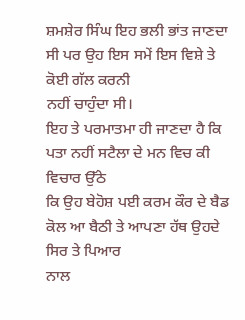ਸ਼ਮਸ਼ੇਰ ਸਿੰਘ ਇਹ ਭਲੀ ਭਾਂਤ ਜਾਣਦਾ ਸੀ ਪਰ ਉਹ ਇਸ ਸਮੇਂ ਇਸ ਵਿਸ਼ੇ ਤੇ ਕੋਈ ਗੱਲ ਕਰਨੀ
ਨਹੀਂ ਚਾਹੁੰਦਾ ਸੀ।
ਇਹ ਤੇ ਪਰਮਾਤਮਾ ਹੀ ਜਾਣਦਾ ਹੈ ਕਿ ਪਤਾ ਨਹੀਂ ਸਟੈਲਾ ਦੇ ਮਨ ਵਿਚ ਕੀ ਵਿਚਾਰ ਉੱਠੇ
ਕਿ ਉਹ ਬੇਹੋਸ਼ ਪਈ ਕਰਮ ਕੌਰ ਦੇ ਬੈਡ ਕੋਲ ਆ ਬੈਠੀ ਤੇ ਆਪਣਾ ਹੱਥ ਉਹਦੇ ਸਿਰ ਤੇ ਪਿਆਰ
ਨਾਲ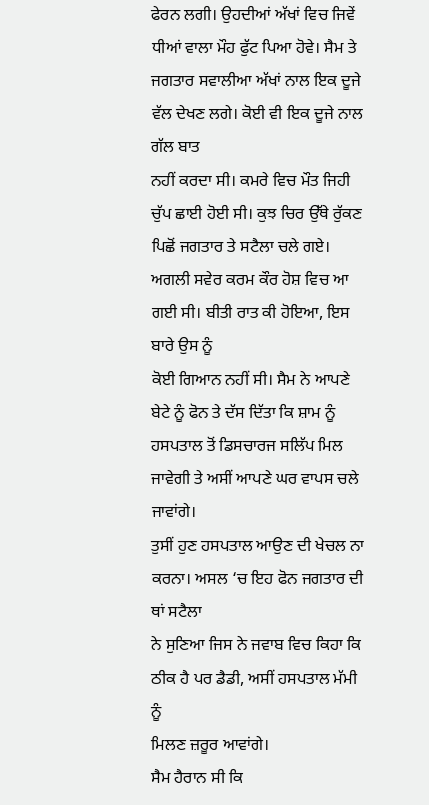ਫੇਰਨ ਲਗੀ। ਉਹਦੀਆਂ ਅੱਖਾਂ ਵਿਚ ਜਿਵੇਂ ਧੀਆਂ ਵਾਲਾ ਮੌਹ ਫੁੱਟ ਪਿਆ ਹੋਵੇ। ਸੈਮ ਤੇ
ਜਗਤਾਰ ਸਵਾਲੀਆ ਅੱਖਾਂ ਨਾਲ ਇਕ ਦੂਜੇ ਵੱਲ ਦੇਖਣ ਲਗੇ। ਕੋਈ ਵੀ ਇਕ ਦੂਜੇ ਨਾਲ ਗੱਲ ਬਾਤ
ਨਹੀਂ ਕਰਦਾ ਸੀ। ਕਮਰੇ ਵਿਚ ਮੌਤ ਜਿਹੀ ਚੁੱਪ ਛਾਈ ਹੋਈ ਸੀ। ਕੁਝ ਚਿਰ ਉੱਥੇ ਰੁੱਕਣ
ਪਿਛੋਂ ਜਗਤਾਰ ਤੇ ਸਟੈਲਾ ਚਲੇ ਗਏ।
ਅਗਲੀ ਸਵੇਰ ਕਰਮ ਕੌਰ ਹੋਸ਼ ਵਿਚ ਆ ਗਈ ਸੀ। ਬੀਤੀ ਰਾਤ ਕੀ ਹੋਇਆ, ਇਸ ਬਾਰੇ ਉਸ ਨੂੰ
ਕੋਈ ਗਿਆਨ ਨਹੀਂ ਸੀ। ਸੈਮ ਨੇ ਆਪਣੇ ਬੇਟੇ ਨੂੰ ਫੋਨ ਤੇ ਦੱਸ ਦਿੱਤਾ ਕਿ ਸ਼ਾਮ ਨੂੰ
ਹਸਪਤਾਲ ਤੋਂ ਡਿਸਚਾਰਜ ਸਲਿੱਪ ਮਿਲ ਜਾਵੇਗੀ ਤੇ ਅਸੀਂ ਆਪਣੇ ਘਰ ਵਾਪਸ ਚਲੇ ਜਾਵਾਂਗੇ।
ਤੁਸੀਂ ਹੁਣ ਹਸਪਤਾਲ ਆਉਣ ਦੀ ਖੇਚਲ ਨਾ ਕਰਨਾ। ਅਸਲ ‘ਚ ਇਹ ਫੋਨ ਜਗਤਾਰ ਦੀ ਥਾਂ ਸਟੈਲਾ
ਨੇ ਸੁਣਿਆ ਜਿਸ ਨੇ ਜਵਾਬ ਵਿਚ ਕਿਹਾ ਕਿ ਠੀਕ ਹੈ ਪਰ ਡੈਡੀ, ਅਸੀਂ ਹਸਪਤਾਲ ਮੱਮੀ ਨੂੰ
ਮਿਲਣ ਜ਼ਰੂਰ ਆਵਾਂਗੇ।
ਸੈਮ ਹੈਰਾਨ ਸੀ ਕਿ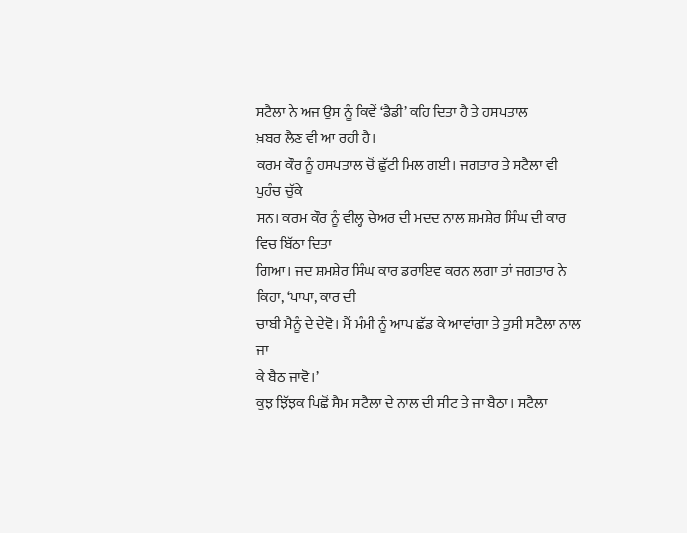ਸਟੈਲਾ ਨੇ ਅਜ ਉਸ ਨੂੰ ਕਿਵੇਂ ‘ਡੈਡੀ’ ਕਹਿ ਦਿਤਾ ਹੈ ਤੇ ਹਸਪਤਾਲ
ਖ਼ਬਰ ਲੈਣ ਵੀ ਆ ਰਹੀ ਹੈ।
ਕਰਮ ਕੌਰ ਨੂੰ ਹਸਪਤਾਲ ਚੋਂ ਛੁੱਟੀ ਮਿਲ ਗਈ। ਜਗਤਾਰ ਤੇ ਸਟੈਲਾ ਵੀ ਪੁਹੰਚ ਚੁੱਕੇ
ਸਨ। ਕਰਮ ਕੌਰ ਨੂੰ ਵੀਲ੍ਹ ਚੇਅਰ ਦੀ ਮਦਦ ਨਾਲ ਸ਼ਮਸ਼ੇਰ ਸਿੰਘ ਦੀ ਕਾਰ ਵਿਚ ਬਿੱਠਾ ਦਿਤਾ
ਗਿਆ। ਜਦ ਸ਼ਮਸ਼ੇਰ ਸਿੰਘ ਕਾਰ ਡਰਾਇਵ ਕਰਨ ਲਗਾ ਤਾਂ ਜਗਤਾਰ ਨੇ ਕਿਹਾ, ‘ਪਾਪਾ, ਕਾਰ ਦੀ
ਚਾਬੀ ਮੈਨੂੰ ਦੇ ਦੇਵੋ। ਮੈਂ ਮੰਮੀ ਨੂੰ ਆਪ ਛੱਡ ਕੇ ਆਵਾਂਗਾ ਤੇ ਤੁਸੀ ਸਟੈਲਾ ਨਾਲ ਜਾ
ਕੇ ਬੈਠ ਜਾਵੋ।’
ਕੁਝ ਝਿੱਝਕ ਪਿਛੋਂ ਸੈਮ ਸਟੈਲਾ ਦੇ ਨਾਲ ਦੀ ਸੀਟ ਤੇ ਜਾ ਬੈਠਾ। ਸਟੈਲਾ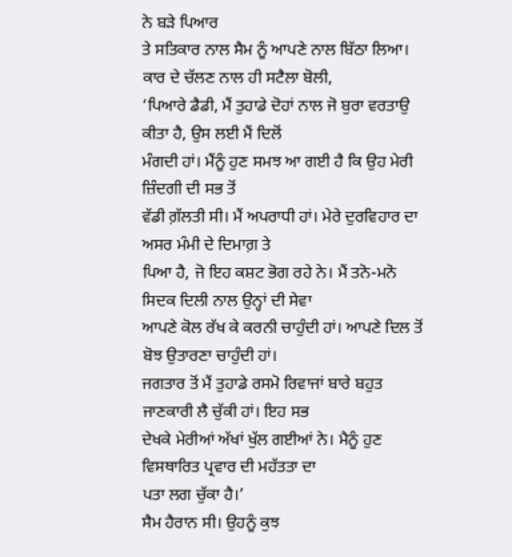ਨੇ ਬੜੇ ਪਿਆਰ
ਤੇ ਸਤਿਕਾਰ ਨਾਲ ਸੈਮ ਨੂੰ ਆਪਣੇ ਨਾਲ ਬਿੱਠਾ ਲਿਆ। ਕਾਰ ਦੇ ਚੱਲਣ ਨਾਲ ਹੀ ਸਟੈਲਾ ਬੋਲੀ,
‘ਪਿਆਰੇ ਡੈਡੀ, ਮੈਂ ਤੁਹਾਡੇ ਦੋਹਾਂ ਨਾਲ ਜੋ ਬੁਰਾ ਵਰਤਾਉ ਕੀਤਾ ਹੈ, ਉਸ ਲਈ ਮੈਂ ਦਿਲੋਂ
ਮੰਗਦੀ ਹਾਂ। ਮੈਂਨੂੰ ਹੁਣ ਸਮਝ ਆ ਗਈ ਹੈ ਕਿ ਉਹ ਮੇਰੀ ਜ਼ਿੰਦਗੀ ਦੀ ਸਭ ਤੋਂ
ਵੱਡੀ ਗ਼ੱਲਤੀ ਸੀ। ਮੈਂ ਅਪਰਾਧੀ ਹਾਂ। ਮੇਰੇ ਦੁਰਵਿਹਾਰ ਦਾ ਅਸਰ ਮੰਮੀ ਦੇ ਦਿਮਾਗ਼ ਤੇ
ਪਿਆ ਹੈ, ਜੋ ਇਹ ਕਸ਼ਟ ਭੋਗ ਰਹੇ ਨੇ। ਮੈਂ ਤਨੋ-ਮਨੋ ਸਿਦਕ ਦਿਲੀ ਨਾਲ ਉਨ੍ਹਾਂ ਦੀ ਸੇਵਾ
ਆਪਣੇ ਕੋਲ ਰੱਖ ਕੇ ਕਰਨੀ ਚਾਹੁੰਦੀ ਹਾਂ। ਆਪਣੇ ਦਿਲ ਤੋਂ ਬੋਝ ਉਤਾਰਣਾ ਚਾਹੁੰਦੀ ਹਾਂ।
ਜਗਤਾਰ ਤੋਂ ਮੈਂ ਤੁਹਾਡੇ ਰਸਮੋ ਰਿਵਾਜਾਂ ਬਾਰੇ ਬਹੁਤ ਜਾਣਕਾਰੀ ਲੈ ਚੁੱਕੀ ਹਾਂ। ਇਹ ਸਭ
ਦੇਖਕੇ ਮੇਰੀਆਂ ਅੱਖਾਂ ਖੁੱਲ ਗਈਆਂ ਨੇ। ਮੈਨੂੰ ਹੁਣ ਵਿਸਥਾਰਿਤ ਪ੍ਰਵਾਰ ਦੀ ਮਹੱਤਤਾ ਦਾ
ਪਤਾ ਲਗ ਚੁੱਕਾ ਹੈ।’
ਸੈਮ ਹੈਰਾਨ ਸੀ। ਉਹਨੂੰ ਕੁਝ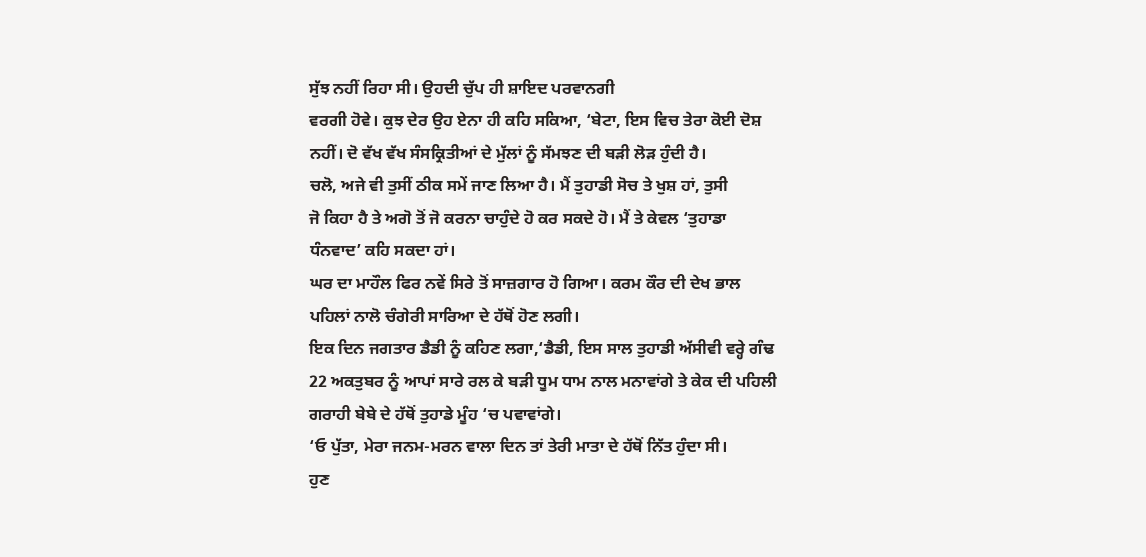ਸੁੱਝ ਨਹੀਂ ਰਿਹਾ ਸੀ। ਉਹਦੀ ਚੁੱਪ ਹੀ ਸ਼ਾਇਦ ਪਰਵਾਨਗੀ
ਵਰਗੀ ਹੋਵੇ। ਕੁਝ ਦੇਰ ਉਹ ਏਨਾ ਹੀ ਕਹਿ ਸਕਿਆ, ‘ਬੇਟਾ, ਇਸ ਵਿਚ ਤੇਰਾ ਕੋਈ ਦੋਸ਼
ਨਹੀਂ। ਦੋ ਵੱਖ ਵੱਖ ਸੰਸਕ੍ਰਿਤੀਆਂ ਦੇ ਮੁੱਲਾਂ ਨੂੰ ਸੱਮਝਣ ਦੀ ਬੜੀ ਲੋੜ ਹੁੰਦੀ ਹੈ।
ਚਲੋ, ਅਜੇ ਵੀ ਤੁਸੀਂ ਠੀਕ ਸਮੇਂ ਜਾਣ ਲਿਆ ਹੈ। ਮੈਂ ਤੁਹਾਡੀ ਸੋਚ ਤੇ ਖੁਸ਼ ਹਾਂ, ਤੁਸੀ
ਜੋ ਕਿਹਾ ਹੈ ਤੇ ਅਗੋ ਤੋਂ ਜੋ ਕਰਨਾ ਚਾਹੁੰਦੇ ਹੋ ਕਰ ਸਕਦੇ ਹੋ। ਮੈਂ ਤੇ ਕੇਵਲ ‘ਤੁਹਾਡਾ
ਧੰਨਵਾਦ’ ਕਹਿ ਸਕਦਾ ਹਾਂ।
ਘਰ ਦਾ ਮਾਹੌਲ ਫਿਰ ਨਵੇਂ ਸਿਰੇ ਤੋਂ ਸਾਜ਼ਗਾਰ ਹੋ ਗਿਆ। ਕਰਮ ਕੌਰ ਦੀ ਦੇਖ ਭਾਲ
ਪਹਿਲਾਂ ਨਾਲੋ ਚੰਗੇਰੀ ਸਾਰਿਆ ਦੇ ਹੱਥੋਂ ਹੋਣ ਲਗੀ।
ਇਕ ਦਿਨ ਜਗਤਾਰ ਡੈਡੀ ਨੂੰ ਕਹਿਣ ਲਗਾ,‘ਡੈਡੀ, ਇਸ ਸਾਲ ਤੁਹਾਡੀ ਅੱਸੀਵੀ ਵਰ੍ਹੇ ਗੰਢ
22 ਅਕਤੁਬਰ ਨੂੰ ਆਪਾਂ ਸਾਰੇ ਰਲ ਕੇ ਬੜੀ ਧੂਮ ਧਾਮ ਨਾਲ ਮਨਾਵਾਂਗੇ ਤੇ ਕੇਕ ਦੀ ਪਹਿਲੀ
ਗਰਾਹੀ ਬੇਬੇ ਦੇ ਹੱਥੋਂ ਤੁਹਾਡੇ ਮੂੰਹ ‘ਚ ਪਵਾਵਾਂਗੇ।
‘ਓ ਪੁੱਤਾ, ਮੇਰਾ ਜਨਮ-ਮਰਨ ਵਾਲਾ ਦਿਨ ਤਾਂ ਤੇਰੀ ਮਾਤਾ ਦੇ ਹੱਥੋਂ ਨਿੱਤ ਹੁੰਦਾ ਸੀ।
ਹੁਣ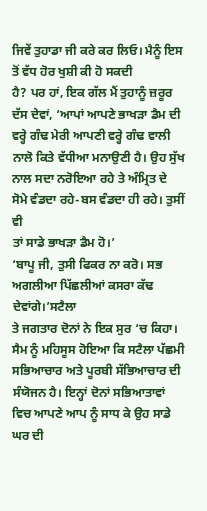ਜਿਵੇਂ ਤੁਹਾਡਾ ਜੀ ਕਰੇ ਕਰ ਲਿਓ। ਮੈਨੂੰ ਇਸ ਤੋਂ ਵੱਧ ਹੋਰ ਖੁਸ਼ੀ ਕੀ ਹੋ ਸਕਦੀ
ਹੈ? ਪਰ ਹਾਂ, ਇਕ ਗੱਲ ਮੈਂ ਤੁਹਾਨੂੰ ਜ਼ਰੂਰ ਦੱਸ ਦੇਵਾਂ, ‘ਆਪਾਂ ਆਪਣੇ ਭਾਖੜਾ ਡੈਮ ਦੀ
ਵਰ੍ਹੇ ਗੰਢ ਮੇਰੀ ਆਪਣੀ ਵਰ੍ਹੇ ਗੰਢ ਵਾਲੀ ਨਾਲੋ ਕਿਤੇ ਵੱਧੀਆ ਮਨਾਉਣੀ ਹੈ। ਉਹ ਸੁੱਖ
ਨਾਲ ਸਦਾ ਨਰੋਇਆ ਰਹੇ ਤੇ ਅੰਮ੍ਰਿਤ ਦੇ ਸੋਮੇ ਵੰਡਦਾ ਰਹੇ-ਬਸ ਵੰਡਦਾ ਹੀ ਰਹੇ। ਤੁਸੀਂ ਵੀ
ਤਾਂ ਸਾਡੇ ਭਾਖੜਾ ਡੈਮ ਹੋ।’
‘ਬਾਪੂ ਜੀ, ਤੁਸੀ ਫਿਕਰ ਨਾ ਕਰੋ। ਸਭ ਅਗਲੀਆ ਪਿੱਛਲੀਆਂ ਕਸਰਾ ਕੱਢ ਦੇਵਾਂਗੇ।’ਸਟੈਲਾ
ਤੇ ਜਗਤਾਰ ਦੋਨਾਂ ਨੇ ਇਕ ਸੁਰ ‘ਚ ਕਿਹਾ।
ਸੈਮ ਨੂੰ ਮਹਿਸੂਸ ਹੋਇਆ ਕਿ ਸਟੈਲਾ ਪੱਛਮੀ ਸਭਿਆਚਾਰ ਅਤੇ ਪੂਰਬੀ ਸੱਭਿਆਚਾਰ ਦੀ
ਸੰਯੋਜਨ ਹੈ। ਇਨ੍ਹਾਂ ਦੋਨਾਂ ਸਭਿਆਤਾਵਾਂ ਵਿਚ ਆਪਣੇ ਆਪ ਨੂੰ ਸਾਧ ਕੇ ਉਹ ਸਾਡੇ ਘਰ ਦੀ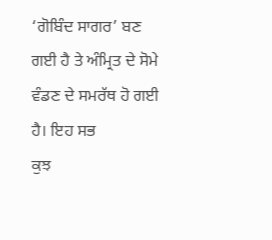‘ਗੋਬਿੰਦ ਸਾਗਰ’ ਬਣ ਗਈ ਹੈ ਤੇ ਅੰਮ੍ਰਿਤ ਦੇ ਸੋਮੇ ਵੰਡਣ ਦੇ ਸਮਰੱਥ ਹੋ ਗਈ ਹੈ। ਇਹ ਸਭ
ਕੁਝ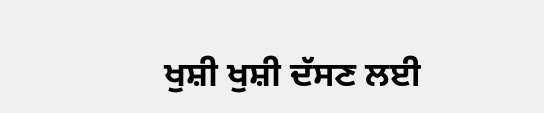ਖੁਸ਼ੀ ਖੁਸ਼ੀ ਦੱਸਣ ਲਈ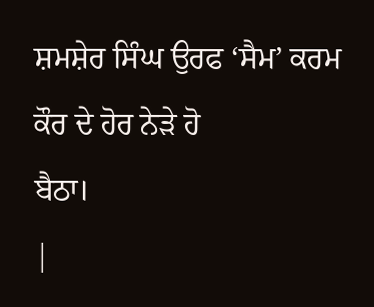ਸ਼ਮਸ਼ੇਰ ਸਿੰਘ ਉਰਫ ‘ਸੈਮ’ ਕਰਮ ਕੌਰ ਦੇ ਹੋਰ ਨੇੜੇ ਹੋ
ਬੈਠਾ।
|